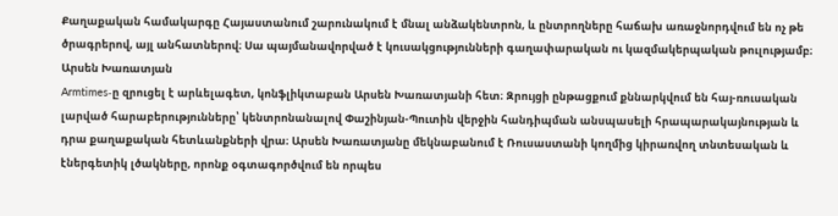Քաղաքական համակարգը Հայաստանում շարունակում է մնալ անձակենտրոն, և ընտրողները հաճախ առաջնորդվում են ոչ թե ծրագրերով, այլ անհատներով։ Սա պայմանավորված է կուսակցությունների գաղափարական ու կազմակերպական թուլությամբ։
Արսեն Խառատյան
Armtimes‑ը զրուցել է արևելագետ, կոնֆլիկտաբան Արսեն Խառատյանի հետ։ Զրույցի ընթացքում քննարկվում են հայ-ռուսական լարված հարաբերությունները՝ կենտրոնանալով Փաշինյան-Պուտին վերջին հանդիպման անսպասելի հրապարակայնության և դրա քաղաքական հետևանքների վրա։ Արսեն Խառատյանը մեկնաբանում է Ռուսաստանի կողմից կիրառվող տնտեսական և էներգետիկ լծակները, որոնք օգտագործվում են որպես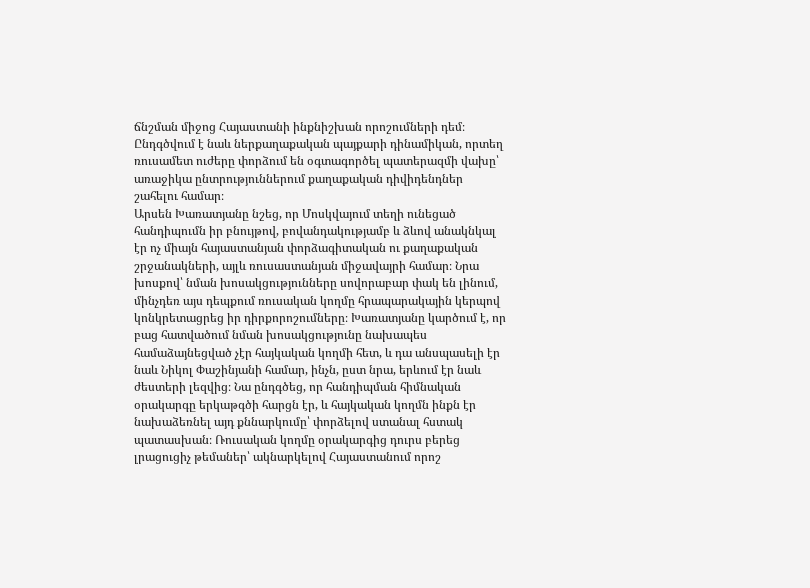ճնշման միջոց Հայաստանի ինքնիշխան որոշումների դեմ։ Ընդգծվում է նաև ներքաղաքական պայքարի դինամիկան, որտեղ ռուսամետ ուժերը փորձում են օգտագործել պատերազմի վախը՝ առաջիկա ընտրություններում քաղաքական դիվիդենդներ շահելու համար։
Արսեն Խառատյանը նշեց, որ Մոսկվայում տեղի ունեցած հանդիպումն իր բնույթով, բովանդակությամբ և ձևով անակնկալ էր ոչ միայն հայաստանյան փորձագիտական ու քաղաքական շրջանակների, այլև ռուսաստանյան միջավայրի համար։ Նրա խոսքով՝ նման խոսակցությունները սովորաբար փակ են լինում, մինչդեռ այս դեպքում ռուսական կողմը հրապարակային կերպով կոնկրետացրեց իր դիրքորոշումները։ Խառատյանը կարծում է, որ բաց հատվածում նման խոսակցությունը նախապես համաձայնեցված չէր հայկական կողմի հետ, և դա անսպասելի էր նաև Նիկոլ Փաշինյանի համար, ինչն, ըստ նրա, երևում էր նաև ժեստերի լեզվից։ Նա ընդգծեց, որ հանդիպման հիմնական օրակարգը երկաթգծի հարցն էր, և հայկական կողմն ինքն էր նախաձեռնել այդ քննարկումը՝ փորձելով ստանալ հստակ պատասխան։ Ռուսական կողմը օրակարգից դուրս բերեց լրացուցիչ թեմաներ՝ ակնարկելով Հայաստանում որոշ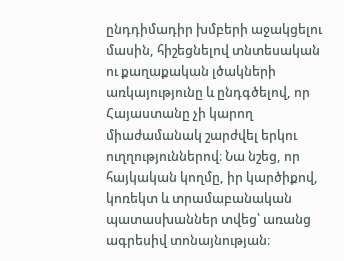ընդդիմադիր խմբերի աջակցելու մասին, հիշեցնելով տնտեսական ու քաղաքական լծակների առկայությունը և ընդգծելով, որ Հայաստանը չի կարող միաժամանակ շարժվել երկու ուղղություններով։ Նա նշեց, որ հայկական կողմը, իր կարծիքով, կոռեկտ և տրամաբանական պատասխաններ տվեց՝ առանց ագրեսիվ տոնայնության։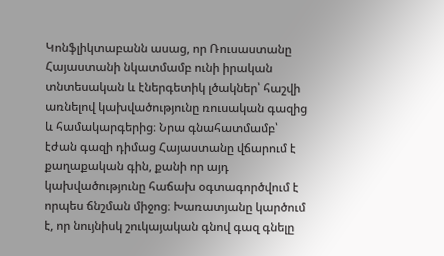Կոնֆլիկտաբանն ասաց, որ Ռուսաստանը Հայաստանի նկատմամբ ունի իրական տնտեսական և էներգետիկ լծակներ՝ հաշվի առնելով կախվածությունը ռուսական գազից և համակարգերից։ Նրա գնահատմամբ՝ էժան գազի դիմաց Հայաստանը վճարում է քաղաքական գին, քանի որ այդ կախվածությունը հաճախ օգտագործվում է որպես ճնշման միջոց։ Խառատյանը կարծում է, որ նույնիսկ շուկայական գնով գազ գնելը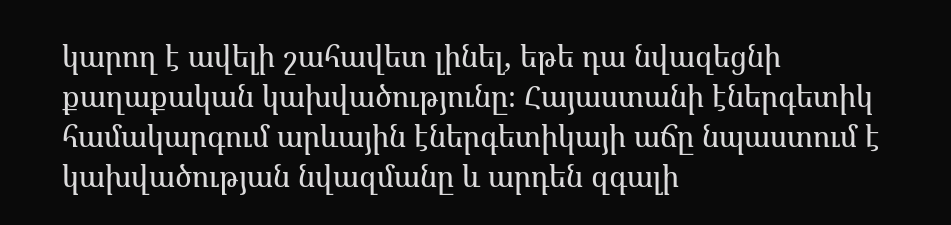կարող է ավելի շահավետ լինել, եթե դա նվազեցնի քաղաքական կախվածությունը։ Հայաստանի էներգետիկ համակարգում արևային էներգետիկայի աճը նպաստում է կախվածության նվազմանը և արդեն զգալի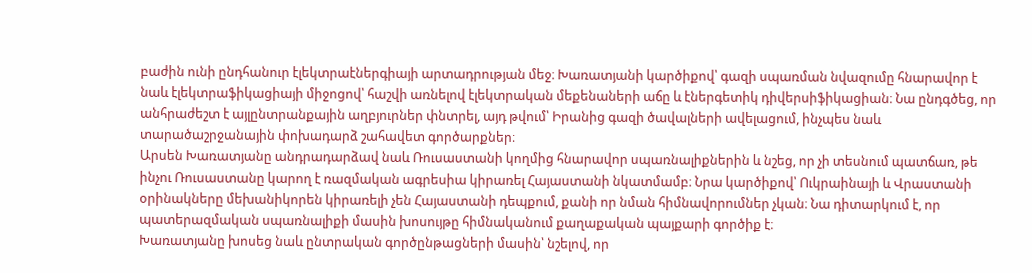բաժին ունի ընդհանուր էլեկտրաէներգիայի արտադրության մեջ։ Խառատյանի կարծիքով՝ գազի սպառման նվազումը հնարավոր է նաև էլեկտրաֆիկացիայի միջոցով՝ հաշվի առնելով էլեկտրական մեքենաների աճը և էներգետիկ դիվերսիֆիկացիան։ Նա ընդգծեց, որ անհրաժեշտ է այլընտրանքային աղբյուրներ փնտրել, այդ թվում՝ Իրանից գազի ծավալների ավելացում, ինչպես նաև տարածաշրջանային փոխադարձ շահավետ գործարքներ։
Արսեն Խառատյանը անդրադարձավ նաև Ռուսաստանի կողմից հնարավոր սպառնալիքներին և նշեց, որ չի տեսնում պատճառ, թե ինչու Ռուսաստանը կարող է ռազմական ագրեսիա կիրառել Հայաստանի նկատմամբ։ Նրա կարծիքով՝ Ուկրաինայի և Վրաստանի օրինակները մեխանիկորեն կիրառելի չեն Հայաստանի դեպքում, քանի որ նման հիմնավորումներ չկան։ Նա դիտարկում է, որ պատերազմական սպառնալիքի մասին խոսույթը հիմնականում քաղաքական պայքարի գործիք է։
Խառատյանը խոսեց նաև ընտրական գործընթացների մասին՝ նշելով, որ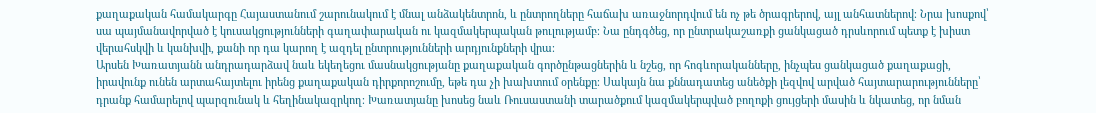քաղաքական համակարգը Հայաստանում շարունակում է մնալ անձակենտրոն, և ընտրողները հաճախ առաջնորդվում են ոչ թե ծրագրերով, այլ անհատներով։ Նրա խոսքով՝ սա պայմանավորված է կուսակցությունների գաղափարական ու կազմակերպական թուլությամբ։ Նա ընդգծեց, որ ընտրակաշառքի ցանկացած դրսևորում պետք է խիստ վերահսկվի և կանխվի, քանի որ դա կարող է ազդել ընտրությունների արդյունքների վրա։
Արսեն Խառատյանն անդրադարձավ նաև եկեղեցու մասնակցությանը քաղաքական գործընթացներին և նշեց, որ հոգևորականները, ինչպես ցանկացած քաղաքացի, իրավունք ունեն արտահայտելու իրենց քաղաքական դիրքորոշումը, եթե դա չի խախտում օրենքը։ Սակայն նա քննադատեց անեծքի լեզվով արված հայտարարությունները՝ դրանք համարելով պարզունակ և հեղինակազրկող։ Խառատյանը խոսեց նաև Ռուսաստանի տարածքում կազմակերպված բողոքի ցույցերի մասին և նկատեց, որ նման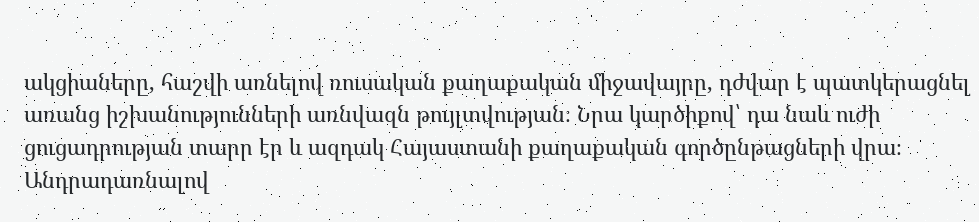ակցիաները, հաշվի առնելով ռուսական քաղաքական միջավայրը, դժվար է պատկերացնել առանց իշխանությունների առնվազն թույլտվության։ Նրա կարծիքով՝ դա նաև ուժի ցուցադրության տարր էր և ազդակ Հայաստանի քաղաքական գործընթացների վրա։
Անդրադառնալով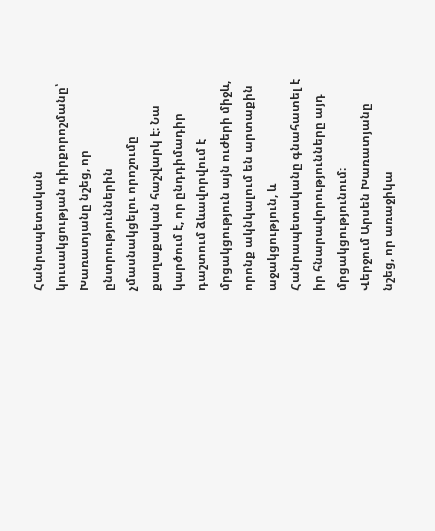Հանրապետական կուսակցության դիրքորոշմանը՝ Խառատյանը նշեց, որ ընտրություններին չմասնակցելու որոշումը քաղաքական հաշվարկ է։ Նա կարծում է, որ ընդդիմադիր դաշտում ձևավորվում է մրցակցություն այն ուժերի միջև, որոնք ակնկալում են արտաքին աջակցություն, և Հանրապետականը գնահատել է իր հնարավորությունները այդ մրցակցությունում։
Վերջում Արսեն Խառատյանը նշեց, որ առաջիկա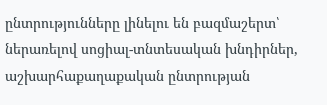ընտրությունները լինելու են բազմաշերտ՝ ներառելով սոցիալ-տնտեսական խնդիրներ, աշխարհաքաղաքական ընտրության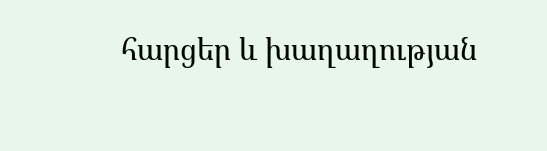հարցեր և խաղաղության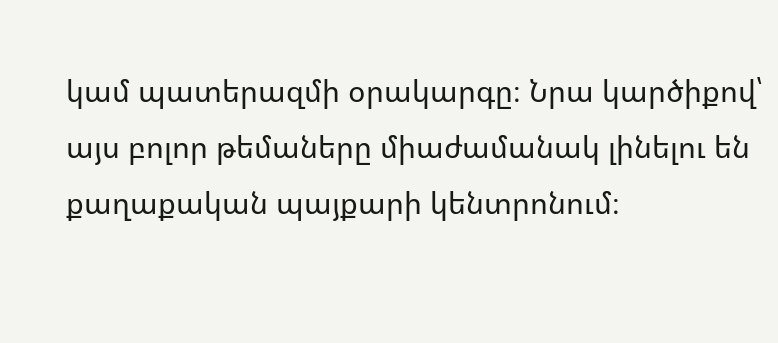կամ պատերազմի օրակարգը։ Նրա կարծիքով՝ այս բոլոր թեմաները միաժամանակ լինելու են քաղաքական պայքարի կենտրոնում։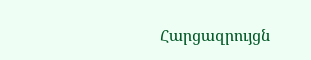Հարցազրույցն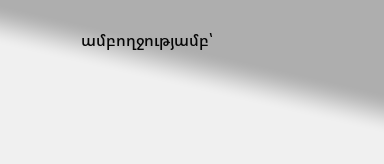ամբողջությամբ՝